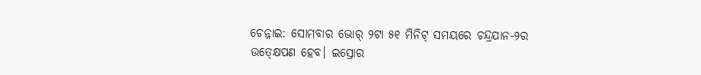ଚେନ୍ନାଇ: ସୋମବାର ଭୋର୍ ୨ଟା ୫୧ ମିନିଟ୍ ସମୟରେ ଚନ୍ଦ୍ରଯାନ-୨ର ଉତ୍କ୍ଷେପଣ ହେବ। ଇସ୍ରୋର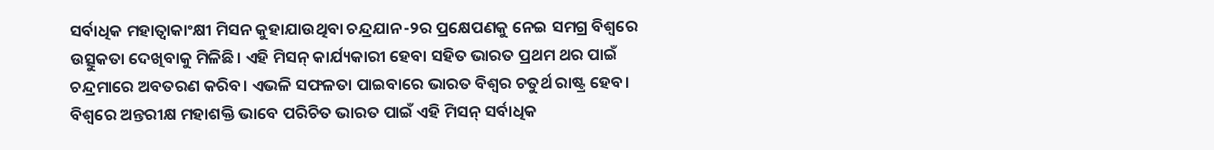ସର୍ବାଧିକ ମହାତ୍ବାକାଂକ୍ଷୀ ମିସନ କୁହାଯାଉଥିବା ଚନ୍ଦ୍ରଯାନ-୨ର ପ୍ରକ୍ଷେପଣକୁ ନେଇ ସମଗ୍ର ବିଶ୍ବରେ ଉତ୍ସୁକତା ଦେଖିବାକୁ ମିଳିଛି। ଏହି ମିସନ୍ କାର୍ଯ୍ୟକାରୀ ହେବା ସହିତ ଭାରତ ପ୍ରଥମ ଥର ପାଇଁ ଚନ୍ଦ୍ରମାରେ ଅବତରଣ କରିବ। ଏଭଳି ସଫଳତା ପାଇବାରେ ଭାରତ ବିଶ୍ବର ଚତୁର୍ଥ ରାଷ୍ଟ୍ର ହେବ। ବିଶ୍ବରେ ଅନ୍ତରୀକ୍ଷ ମହାଶକ୍ତି ଭାବେ ପରିଚିତ ଭାରତ ପାଇଁ ଏହି ମିସନ୍ ସର୍ବାଧିକ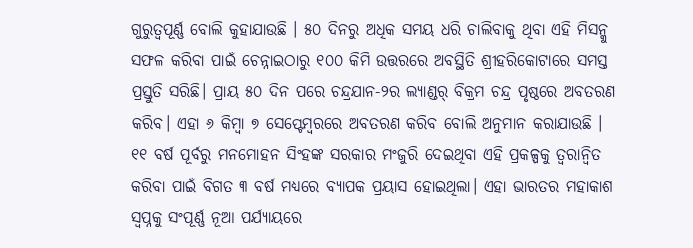ଗୁରୁତ୍ବପୂର୍ଣ୍ଣ ବୋଲି କୁହାଯାଉଛି । ୫୦ ଦିନରୁ ଅଧିକ ସମୟ ଧରି ଚାଲିବାକୁ ଥିବା ଏହି ମିସନ୍କୁ ସଫଳ କରିବା ପାଇଁ ଚେନ୍ନାଇଠାରୁ ୧୦୦ କିମି ଉତ୍ତରରେ ଅବସ୍ଥିତି ଶ୍ରୀହରିକୋଟାରେ ସମସ୍ତ ପ୍ରସ୍ତୁତି ସରିଛି। ପ୍ରାୟ ୫୦ ଦିନ ପରେ ଚନ୍ଦ୍ରଯାନ-୨ର ଲ୍ୟାଣ୍ଡର୍ ବିକ୍ରମ ଚନ୍ଦ୍ର ପୃଷ୍ଠରେ ଅବତରଣ କରିବ। ଏହା ୬ କିମ୍ବା ୭ ସେପ୍ଟେମ୍ବରରେ ଅବତରଣ କରିବ ବୋଲି ଅନୁମାନ କରାଯାଉଛି । ୧୧ ବର୍ଷ ପୂର୍ବରୁ ମନମୋହନ ସିଂହଙ୍କ ସରକାର ମଂଜୁରି ଦେଇଥିବା ଏହି ପ୍ରକଳ୍ପକୁ ତ୍ବରାନ୍ବିତ କରିବା ପାଇଁ ବିଗତ ୩ ବର୍ଷ ମଧ୍ୟରେ ବ୍ୟାପକ ପ୍ରୟାସ ହୋଇଥିଲା। ଏହା ଭାରତର ମହାକାଶ ସ୍ବପ୍ନକୁ ସଂପୂର୍ଣ୍ଣ ନୂଆ ପର୍ଯ୍ୟାୟରେ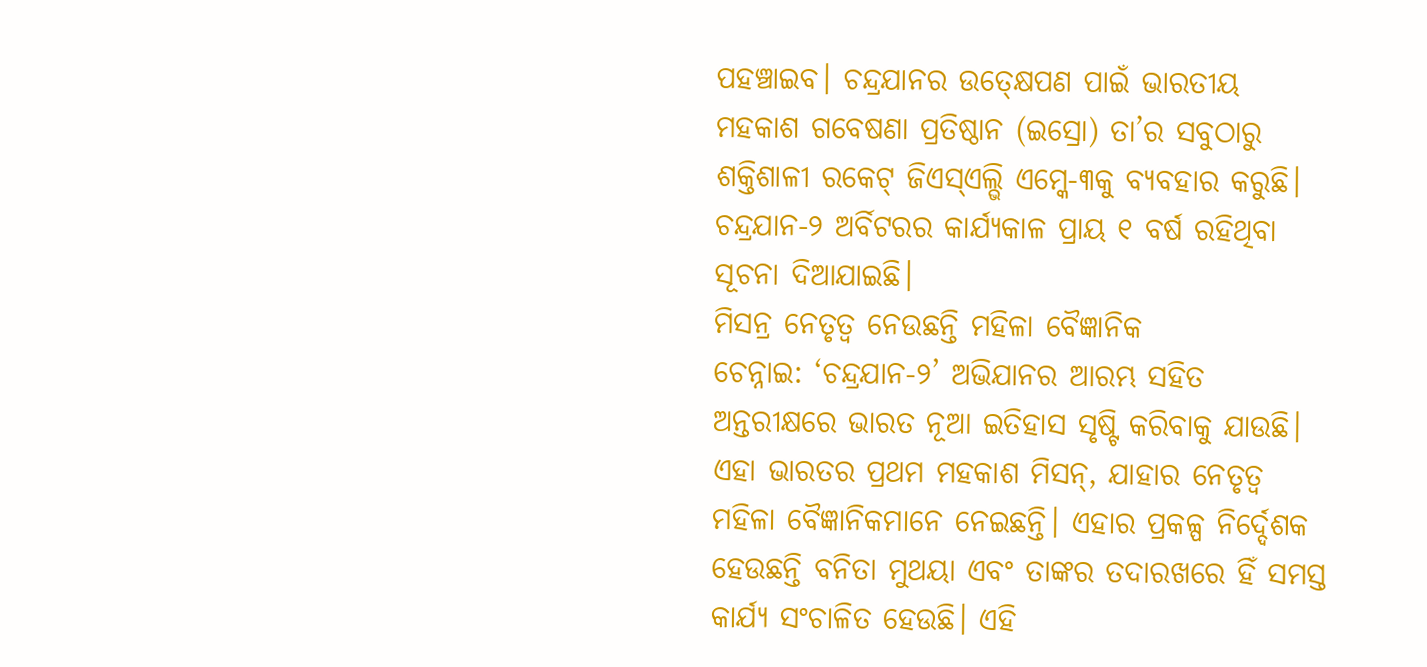ପହଞ୍ଚାଇବ। ଚନ୍ଦ୍ରଯାନର ଉତ୍କ୍ଷେପଣ ପାଇଁ ଭାରତୀୟ ମହକାଶ ଗବେଷଣା ପ୍ରତିଷ୍ଠାନ (ଇସ୍ରୋ) ତା’ର ସବୁଠାରୁ ଶକ୍ତିଶାଳୀ ରକେଟ୍ ଜିଏସ୍ଏଲ୍ଭି ଏମ୍କେ-୩କୁ ବ୍ୟବହାର କରୁଛି। ଚନ୍ଦ୍ରଯାନ-୨ ଅର୍ବିଟରର କାର୍ଯ୍ୟକାଳ ପ୍ରାୟ ୧ ବର୍ଷ ରହିଥିବା ସୂଚନା ଦିଆଯାଇଛି।
ମିସନ୍ର ନେତୃତ୍ବ ନେଉଛନ୍ତି ମହିଳା ବୈଜ୍ଞାନିକ
ଚେନ୍ନାଇ: ‘ଚନ୍ଦ୍ରଯାନ-୨’ ଅଭିଯାନର ଆରମ୍ଭ ସହିତ ଅନ୍ତରୀକ୍ଷରେ ଭାରତ ନୂଆ ଇତିହାସ ସୃଷ୍ଟି କରିବାକୁ ଯାଉଛି। ଏହା ଭାରତର ପ୍ରଥମ ମହକାଶ ମିସନ୍, ଯାହାର ନେତୃତ୍ବ ମହିଳା ବୈଜ୍ଞାନିକମାନେ ନେଇଛନ୍ତି। ଏହାର ପ୍ରକଳ୍ପ ନିର୍ଦ୍ଦେଶକ ହେଉଛନ୍ତି ବନିତା ମୁଥୟା ଏବଂ ତାଙ୍କର ତଦାରଖରେ ହିଁ ସମସ୍ତ କାର୍ଯ୍ୟ ସଂଚାଳିତ ହେଉଛି। ଏହି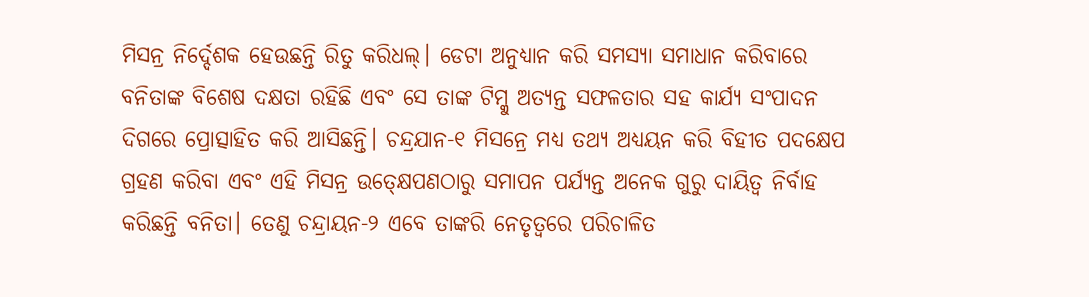ମିସନ୍ର ନିର୍ଦ୍ଦେଶକ ହେଉଛନ୍ତି ରିତୁ କରିଧଲ୍। ଡେଟା ଅନୁଧ୍ୟାନ କରି ସମସ୍ୟା ସମାଧାନ କରିବାରେ ବନିତାଙ୍କ ବିଶେଷ ଦକ୍ଷତା ରହିଛି ଏବଂ ସେ ତାଙ୍କ ଟିମ୍କୁ ଅତ୍ୟନ୍ତ ସଫଳତାର ସହ କାର୍ଯ୍ୟ ସଂପାଦନ ଦିଗରେ ପ୍ରୋତ୍ସାହିତ କରି ଆସିଛନ୍ତି। ଚନ୍ଦ୍ରଯାନ-୧ ମିସନ୍ରେ ମଧ୍ୟ ତଥ୍ୟ ଅଧ୍ୟୟନ କରି ବିହୀତ ପଦକ୍ଷେପ ଗ୍ରହଣ କରିବା ଏବଂ ଏହି ମିସନ୍ର ଉତ୍କ୍ଷେପଣଠାରୁ ସମାପନ ପର୍ଯ୍ୟନ୍ତ ଅନେକ ଗୁରୁ ଦାୟିତ୍ବ ନିର୍ବାହ କରିଛନ୍ତି ବନିତା। ତେଣୁ ଚନ୍ଦ୍ରାୟନ-୨ ଏବେ ତାଙ୍କରି ନେତୃତ୍ବରେ ପରିଚାଳିତ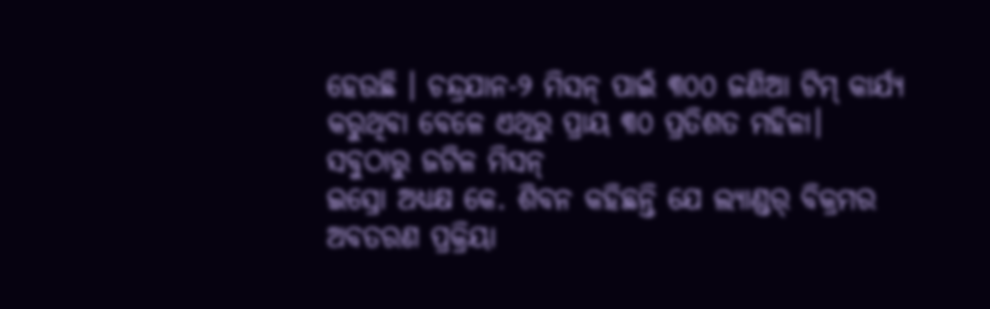ହେଉଛି । ଚନ୍ଦ୍ରଯାନ-୨ ମିସନ୍ ପାଇଁ ୩୦୦ ଜଣିଆ ଟିମ୍ କାର୍ଯ୍ୟ କରୁଥିବା ବେଳେ ଏଥିରୁ ପ୍ରାୟ ୩୦ ପ୍ରତିଶତ ମହିଳା।
ସବୁଠାରୁ ଜଟିଳ ମିସନ୍
ଇସ୍ରୋ ଅଧ୍ୟକ୍ଷ କେ. ଶିବନ କହିଛନ୍ତି ଯେ ଲ୍ୟାଣ୍ଡର୍ ବିକ୍ରମର ଅବତରଣ ପ୍ରକ୍ରିୟା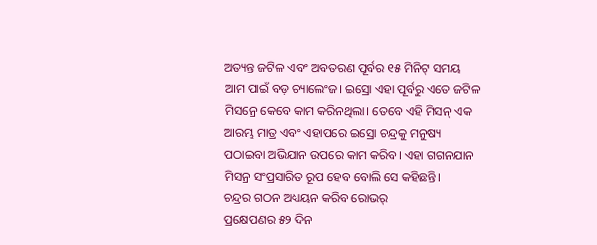ଅତ୍ୟନ୍ତ ଜଟିଳ ଏବଂ ଅବତରଣ ପୂର୍ବର ୧୫ ମିନିଟ୍ ସମୟ ଆମ ପାଇଁ ବଡ଼ ଚ୍ୟାଲେଂଜ। ଇସ୍ରୋ ଏହା ପୂର୍ବରୁ ଏତେ ଜଟିଳ ମିସନ୍ରେ କେବେ କାମ କରିନଥିଲା। ତେବେ ଏହି ମିସନ୍ ଏକ ଆରମ୍ଭ ମାତ୍ର ଏବଂ ଏହାପରେ ଇସ୍ରୋ ଚନ୍ଦ୍ରକୁ ମନୁଷ୍ୟ ପଠାଇବା ଅଭିଯାନ ଉପରେ କାମ କରିବ। ଏହା ଗଗନଯାନ ମିସନ୍ର ସଂପ୍ରସାରିତ ରୂପ ହେବ ବୋଲି ସେ କହିଛନ୍ତି।
ଚନ୍ଦ୍ରର ଗଠନ ଅଧ୍ୟୟନ କରିବ ରୋଭର୍
ପ୍ରକ୍ଷେପଣର ୫୨ ଦିନ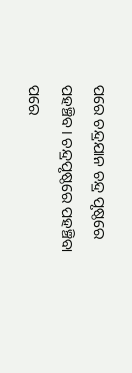ପରେ ଚନ୍ଦ୍ରଯାନ ଚନ୍ଦ୍ର ପୃଷ୍ଠରେ ପହଞ୍ଚିବ। ଚନ୍ଦ୍ରପୃଷ୍ଠରେ ପହଞ୍ଚିବା ପରେ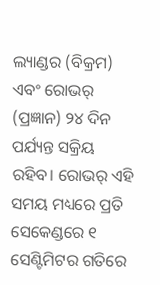ଲ୍ୟାଣ୍ଡର (ବିକ୍ରମ) ଏବଂ ରୋଭର୍ (ପ୍ରଜ୍ଞାନ) ୨୪ ଦିନ ପର୍ଯ୍ୟନ୍ତ ସକ୍ରିୟ ରହିବ। ରୋଭର୍ ଏହି ସମୟ ମଧ୍ୟରେ ପ୍ରତି ସେକେଣ୍ଡରେ ୧ ସେଣ୍ଟିମିଟର ଗତିରେ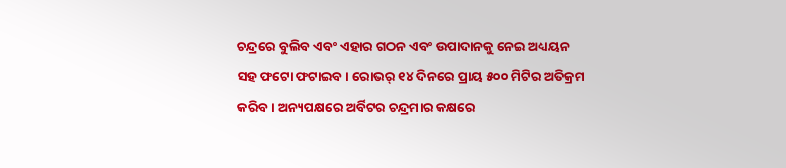ଚନ୍ଦ୍ରରେ ବୁଲିବ ଏବଂ ଏହାର ଗଠନ ଏବଂ ଉପାଦାନକୁ ନେଇ ଅଧ୍ୟୟନ ସହ ଫଟୋ ଫଟାଇବ। ରୋଭର୍ ୧୪ ଦିନରେ ପ୍ରାୟ ୫୦୦ ମିଟିର ଅତିକ୍ରମ କରିବ। ଅନ୍ୟପକ୍ଷରେ ଅର୍ବିଟର ଚନ୍ଦ୍ରମାର କକ୍ଷରେ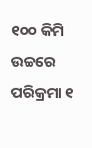୧୦୦ କିମି ଉଚ୍ଚରେ ପରିକ୍ରମା ୧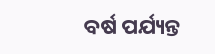ବର୍ଷ ପର୍ଯ୍ୟନ୍ତ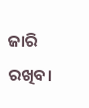ଜାରି ରଖିବ।